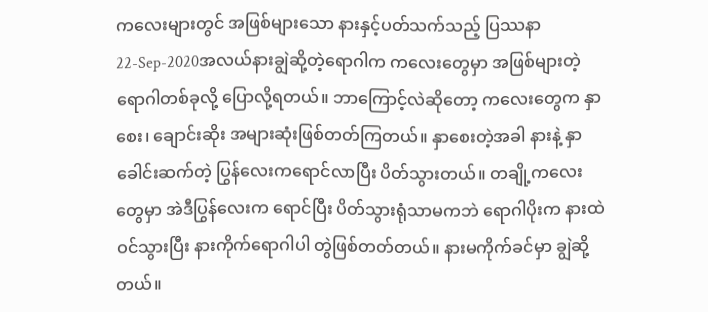ကလေးများတွင် အဖြစ်များသော နားနှင့်ပတ်သက်သည့် ပြဿနာ
22-Sep-2020အလယ်နားချွဲဆို့တဲ့ရောဂါက ကလေးတွေမှာ အဖြစ်များတဲ့ ရောဂါတစ်ခုလို့ ပြောလို့ရတယ်။ ဘာကြောင့်လဲဆိုတော့ ကလေးတွေက နှာစေး၊ ချောင်းဆိုး အများဆုံးဖြစ်တတ်ကြတယ်။ နှာစေးတဲ့အခါ နားနဲ့ နှာခေါင်းဆက်တဲ့ ပြွန်လေးကရောင်လာပြီး ပိတ်သွားတယ်။ တချို့ကလေးတွေမှာ အဲဒီပြွန်လေးက ရောင်ပြီး ပိတ်သွားရုံသာမကဘဲ ရောဂါပိုးက နားထဲဝင်သွားပြီး နားကိုက်ရောဂါပါ တွဲဖြစ်တတ်တယ်။ နားမကိုက်ခင်မှာ ချွဲဆို့တယ်။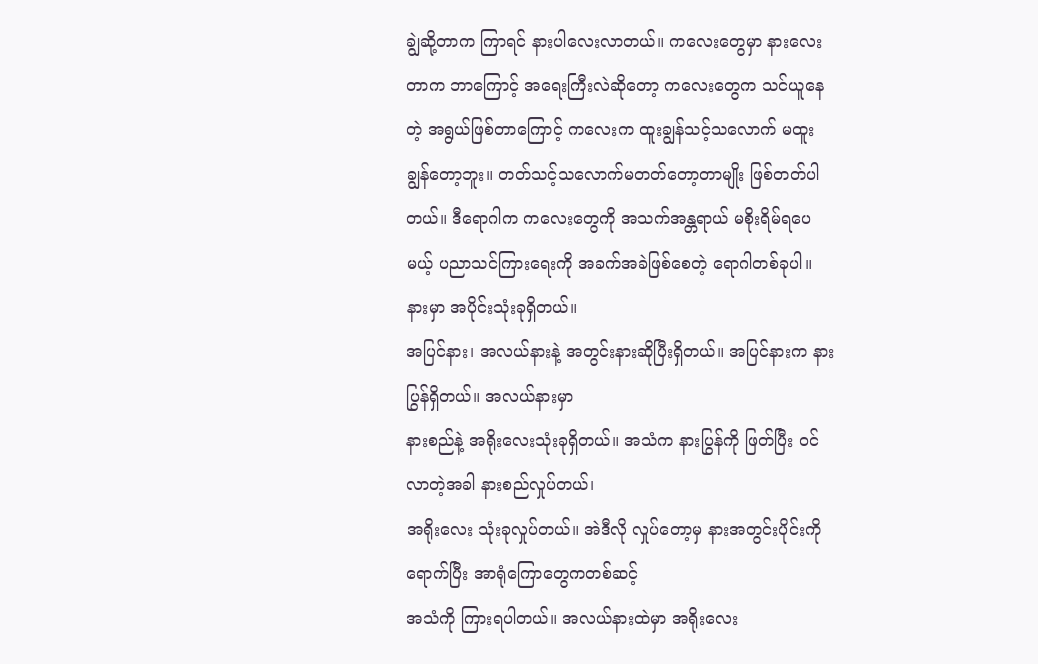ချွဲဆို့တာက ကြာရင် နားပါလေးလာတယ်။ ကလေးတွေမှာ နားလေးတာက ဘာကြောင့် အရေးကြီးလဲဆိုတော့ ကလေးတွေက သင်ယူနေတဲ့ အရွယ်ဖြစ်တာကြောင့် ကလေးက ထူးချွန်သင့်သလောက် မထူးချွန်တော့ဘူး။ တတ်သင့်သလောက်မတတ်တော့တာမျိုး ဖြစ်တတ်ပါတယ်။ ဒီရောဂါက ကလေးတွေကို အသက်အန္တရာယ် မစိုးရိမ်ရပေမယ့် ပညာသင်ကြားရေးကို အခက်အခဲဖြစ်စေတဲ့ ရောဂါတစ်ခုပါ။
နားမှာ အပိုင်းသုံးခုရှိတယ်။
အပြင်နား၊ အလယ်နားနဲ့ အတွင်းနားဆိုပြီးရှိတယ်။ အပြင်နားက နားပြွန်ရှိတယ်။ အလယ်နားမှာ
နားစည်နဲ့ အရိုးလေးသုံးခုရှိတယ်။ အသံက နားပြွန်ကို ဖြတ်ပြီး ဝင်လာတဲ့အခါ နားစည်လှုပ်တယ်၊
အရိုးလေး သုံးခုလှုပ်တယ်။ အဲဒီလို လှုပ်တော့မှ နားအတွင်းပိုင်းကိုရောက်ပြီး အာရုံကြောတွေကတစ်ဆင့်
အသံကို ကြားရပါတယ်။ အလယ်နားထဲမှာ အရိုးလေး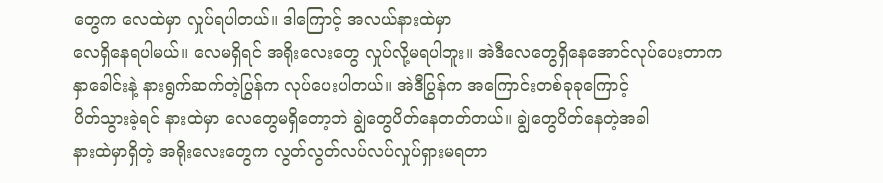တွေက လေထဲမှာ လှုပ်ရပါတယ်။ ဒါကြောင့် အလယ်နားထဲမှာ
လေရှိနေရပါမယ်။ လေမရှိရင် အရိုးလေးတွေ လှုပ်လို့မရပါဘူး။ အဲဒီလေတွေရှိနေအောင်လုပ်ပေးတာက
နှာခေါင်းနဲ့ နားရွက်ဆက်တဲ့ပြွန်က လုပ်ပေးပါတယ်။ အဲဒီပြွန်က အကြောင်းတစ်ခုခုကြောင့်
ပိတ်သွားခဲ့ရင် နားထဲမှာ လေတွေမရှိတော့ဘဲ ချွဲတွေပိတ်နေတတ်တယ်။ ချွဲတွေပိတ်နေတဲ့အခါ
နားထဲမှာရှိတဲ့ အရိုးလေးတွေက လွတ်လွတ်လပ်လပ်လှုပ်ရှားမရတာ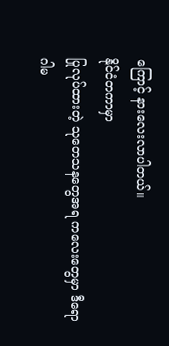ကြောင့် နားလေးလာပါတယ်။
နိုင်ငံတကာမှာ
ပြုလုပ်ထားတဲ့ သုတေသနတွေအရ ကလေးတွေမှာ ဒီရောဂါမ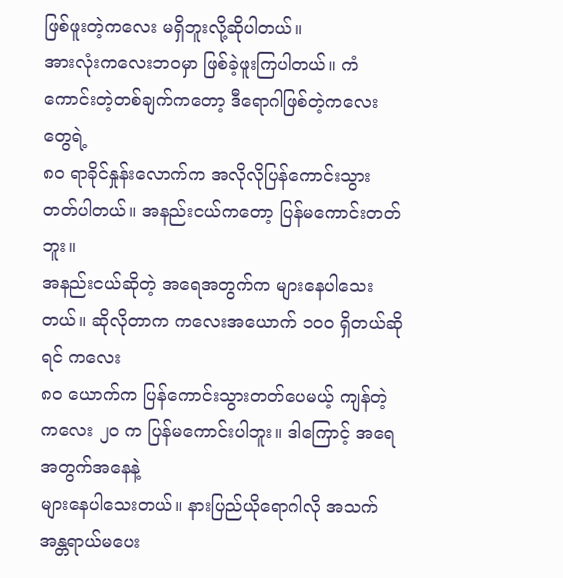ဖြစ်ဖူးတဲ့ကလေး မရှိဘူးလို့ဆိုပါတယ်။
အားလုံးကလေးဘဝမှာ ဖြစ်ခဲ့ဖူးကြပါတယ်။ ကံကောင်းတဲ့တစ်ချက်ကတော့ ဒီရောဂါဖြစ်တဲ့ကလေးတွေရဲ့
၈၀ ရာခိုင်နှုန်းလောက်က အလိုလိုပြန်ကောင်းသွားတတ်ပါတယ်။ အနည်းငယ်ကတော့ ပြန်မကောင်းတတ်ဘူး။
အနည်းငယ်ဆိုတဲ့ အရေအတွက်က များနေပါသေးတယ်။ ဆိုလိုတာက ကလေးအယောက် ၁၀၀ ရှိတယ်ဆိုရင် ကလေး
၈၀ ယောက်က ပြန်ကောင်းသွားတတ်ပေမယ့် ကျန်တဲ့ကလေး ၂၀ က ပြန်မကောင်းပါဘူး။ ဒါကြောင့် အရေအတွက်အနေနဲ့
များနေပါသေးတယ်။ နားပြည်ယိုရောဂါလို အသက်အန္တရာယ်မပေး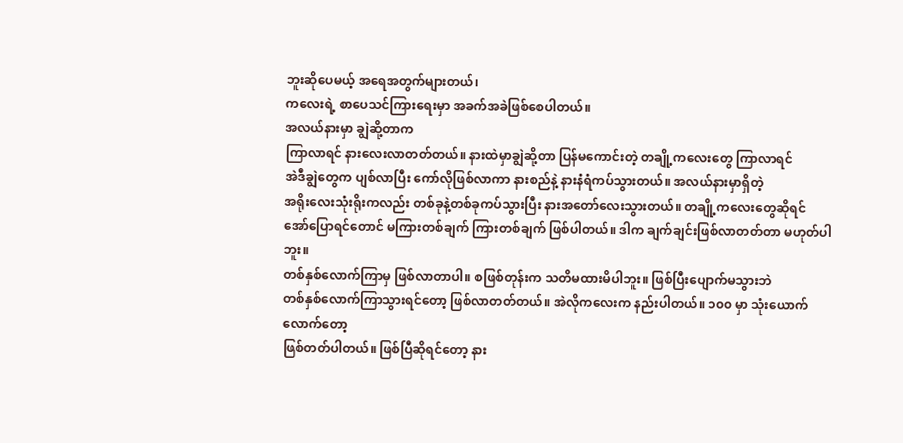ဘူးဆိုပေမယ့် အရေအတွက်များတယ်၊
ကလေးရဲ့ စာပေသင်ကြားရေးမှာ အခက်အခဲဖြစ်စေပါတယ်။
အလယ်နားမှာ ချွဲဆို့တာက
ကြာလာရင် နားလေးလာတတ်တယ်။ နားထဲမှာချွဲဆို့တာ ပြန်မကောင်းတဲ့ တချို့ကလေးတွေ ကြာလာရင်
အဲဒီချွဲတွေက ပျစ်လာပြီး ကော်လိုဖြစ်လာကာ နားစည်နဲ့ နားနံရံကပ်သွားတယ်။ အလယ်နားမှာရှိတဲ့
အရိုးလေးသုံးရိုးကလည်း တစ်ခုနဲ့တစ်ခုကပ်သွားပြီး နားအတော်လေးသွားတယ်။ တချို့ကလေးတွေဆိုရင်
အော်ပြောရင်တောင် မကြားတစ်ချက် ကြားတစ်ချက် ဖြစ်ပါတယ်။ ဒါက ချက်ချင်းဖြစ်လာတတ်တာ မဟုတ်ပါဘူး။
တစ်နှစ်လောက်ကြာမှ ဖြစ်လာတာပါ။ စဖြစ်တုန်းက သတိမထားမိပါဘူး။ ဖြစ်ပြီးပျောက်မသွားဘဲ
တစ်နှစ်လောက်ကြာသွားရင်တော့ ဖြစ်လာတတ်တယ်။ အဲလိုကလေးက နည်းပါတယ်။ ၁၀၀ မှာ သုံးယောက်လောက်တော့
ဖြစ်တတ်ပါတယ်။ ဖြစ်ပြီဆိုရင်တော့ နား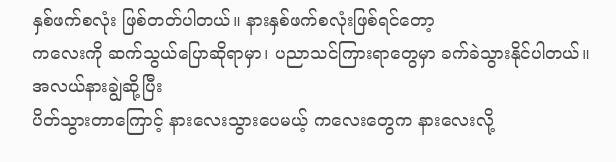နှစ်ဖက်စလုံး ဖြစ်တတ်ပါတယ်။ နားနှစ်ဖက်စလုံးဖြစ်ရင်တော့
ကလေးကို ဆက်သွယ်ပြောဆိုရာမှာ၊ ပညာသင်ကြားရာတွေမှာ ခက်ခဲသွားနိုင်ပါတယ်။
အလယ်နားချွဲဆို့ပြီး
ပိတ်သွားတာကြောင့် နားလေးသွားပေမယ့် ကလေးတွေက နားလေးလို့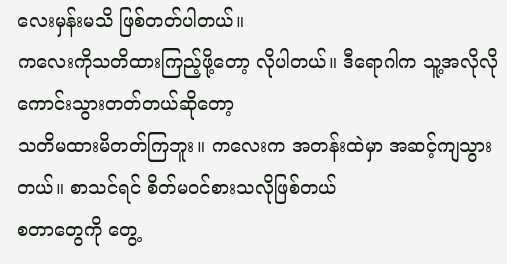လေးမှန်းမသိ ဖြစ်တတ်ပါတယ်။
ကလေးကိုသတိထားကြည့်ဖို့တော့ လိုပါတယ်။ ဒီရောဂါက သူ့အလိုလိုကောင်းသွားတတ်တယ်ဆိုတော့
သတိမထားမိတတ်ကြဘူး။ ကလေးက အတန်းထဲမှာ အဆင့်ကျသွားတယ်။ စာသင်ရင် စိတ်မဝင်စားသလိုဖြစ်တယ်
စတာတွေကို တွေ့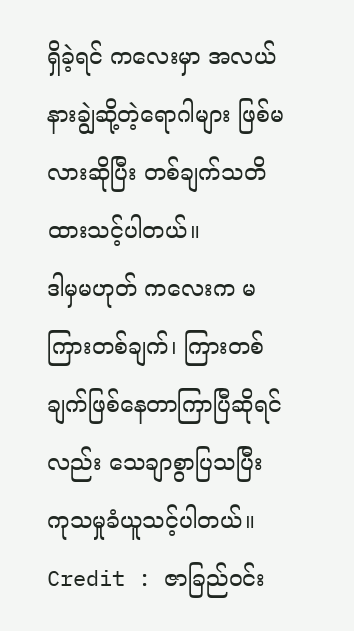ရှိခဲ့ရင် ကလေးမှာ အလယ်နားချွဲဆို့တဲ့ရောဂါများ ဖြစ်မလားဆိုပြီး တစ်ချက်သတိထားသင့်ပါတယ်။
ဒါမှမဟုတ် ကလေးက မကြားတစ်ချက်၊ ကြားတစ်ချက်ဖြစ်နေတာကြာပြီဆိုရင်လည်း သေချာစွာပြသပြီး
ကုသမှုခံယူသင့်ပါတယ်။
Credit : ဇာခြည်ဝင်း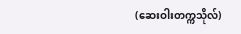(ဆေးဝါးတက္ကသိုလ်)